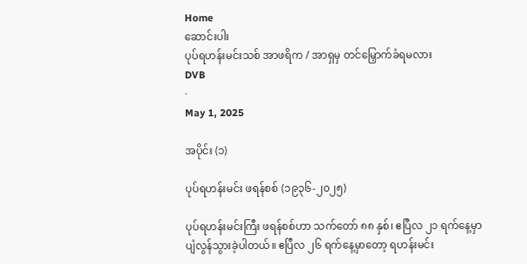Home
ဆောင်းပါး
ပုပ်ရဟန်းမင်းသစ် အာဖရိက / အာရှမှ တင်မြှောက်ခံရမလား
DVB
·
May 1, 2025

အပိုင်း (၁)

ပုပ်ရဟန်းမင်း ဖရန်စစ် (၁၉၃၆-၂၀၂၅)

ပုပ်ရဟန်းမင်းကြီး ဖရန်စစ်ဟာ သက်တော် ၈၈ နှစ်၊ ဧပြီလ ၂၁ ရက်နေ့မှာ ပျံလွန်သွားခဲ့ပါတယ်။ ဧပြီလ ၂၆ ရက်နေ့မှာတော့ ရဟန်းမင်း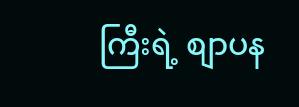ကြီးရဲ့ စျာပန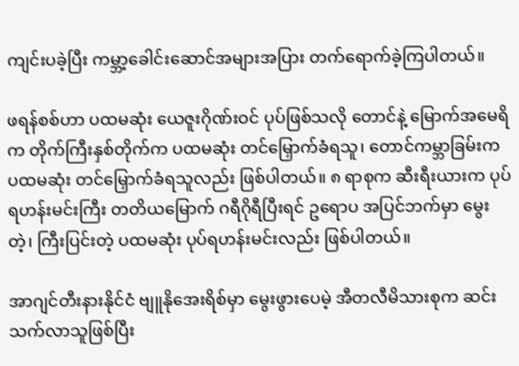ကျင်းပခဲ့ပြီး ကမ္ဘာ့ခေါင်းဆောင်အများအပြား တက်ရောက်ခဲ့ကြပါတယ်။

ဖရန်စစ်ဟာ ပထမဆုံး ယေဇူးဂိုဏ်းဝင် ပုပ်ဖြစ်သလို တောင်နဲ့ မြောက်အမေရိက တိုက်ကြီးနှစ်တိုက်က ပထမဆုံး တင်မြှောက်ခံရသူ၊ တောင်ကမ္ဘာခြမ်းက ပထမဆုံး တင်မြှောက်ခံရသူလည်း ဖြစ်ပါတယ်။ ၈ ရာစုက ဆီးရီးယားက ပုပ်ရဟန်းမင်းကြီး တတိယမြောက် ဂရီဂိုရီပြီးရင် ဥရောပ အပြင်ဘက်မှာ မွေးတဲ့၊ ကြီးပြင်းတဲ့ ပထမဆုံး ပုပ်ရဟန်းမင်းလည်း ဖြစ်ပါတယ်။

အာဂျင်တီးနားနိုင်ငံ ဗျူနိုအေးရိစ်မှာ မွေးဖွားပေမဲ့ အီတလီမိသားစုက ဆင်းသက်လာသူဖြစ်ပြီး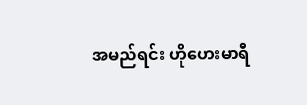အမည်ရင်း ဟိုဟေးမာရီ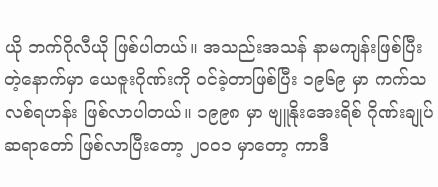ယို ဘက်ဂိုလီယို ဖြစ်ပါတယ်။ အသည်းအသန် နာမကျန်းဖြစ်ပြီးတဲ့နောက်မှာ ယေဇူးဂိုဏ်းကို ဝင်ခဲ့တာဖြစ်ပြီး ၁၉၆၉ မှာ ကက်သလစ်ရဟန်း ဖြစ်လာပါတယ်။ ၁၉၉၈ မှာ ဗျူနိုးအေးရိစ် ဂိုဏ်းချုပ်ဆရာတော် ဖြစ်လာပြီးတော့ ၂၀၀၁ မှာတော့ ကာဒီ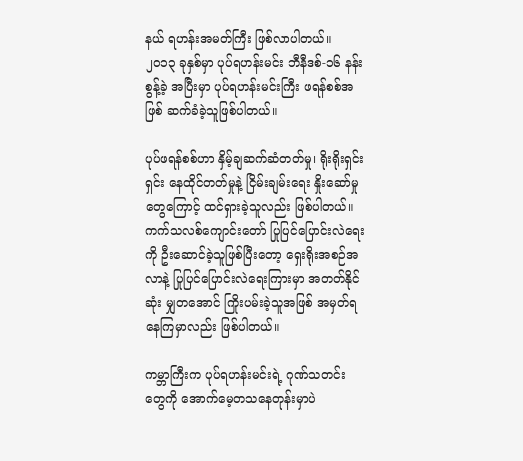နယ် ရဟန်းအမတ်ကြီး ဖြစ်လာပါတယ်။  ၂၀၁၃ ခုနှစ်မှာ ပုပ်ရဟန်းမင်း ဘီနီဒစ်-၁၆ နန်းစွန့်ခဲ့ အပြီးမှာ ပုပ်ရဟန်းမင်းကြီး ဖရန်စစ်အဖြစ် ဆက်ခံခဲ့သူဖြစ်ပါတယ်။

ပုပ်ဖရန်စစ်ဟာ နှိမ့်ချဆက်ဆံတတ်မှု၊ ရိုးရိုးရှင်းရှင်း နေထိုင်တတ်မှုနဲ့ ငြိမ်းချမ်းရေး နှိုးဆော်မှုတွေကြောင့် ထင်ရှားခဲ့သူလည်း ဖြစ်ပါတယ်။ ကက်သလစ်ကျောင်းတော် ပြုပြင်ပြောင်းလဲရေးကို ဦးဆောင်ခဲ့သူဖြစ်ပြီးတော့ ရှေးရိုးအစဉ်အလာနဲ့ ပြုပြင်ပြောင်းလဲရေးကြားမှာ အတတ်နိုင်ဆုံး မျှတအောင် ကြိုးပမ်းခဲ့သူအဖြစ် အမှတ်ရနေကြမှာလည်း ဖြစ်ပါတယ်။

ကမ္ဘာကြီးက ပုပ်ရဟန်းမင်းရဲ့ ဂုဏ်သတင်းတွေကို အောက်မေ့တသနေတုန်းမှာပဲ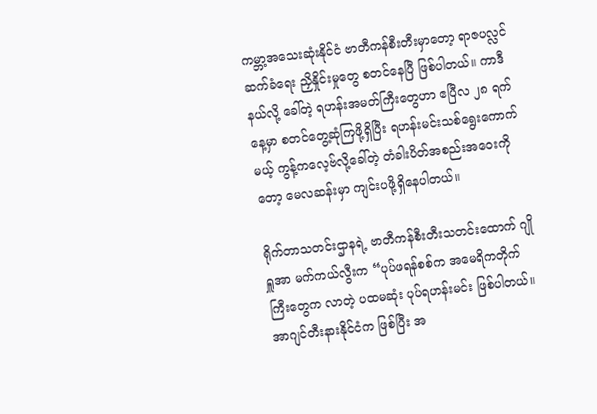ကမ္ဘာ့အသေးဆုံးနိုင်ငံ ဗာတီကန်စီးတီးမှာတော့ ရာဇပလ္လင်ဆက်ခံရေး ညှိနှိုင်းမှုတွေ စတင်နေပြီ ဖြစ်ပါတယ်။ ကာဒီနယ်လို့ ခေါ်တဲ့ ရဟန်းအမတ်ကြီးတွေဟာ ဧပြီလ ၂၈ ရက်နေ့မှာ စတင်တွေ့ဆုံကြဖို့ရှိပြီး ရဟန်းမင်းသစ်ရွေးကောက်မယ့် ကွန့်ကလေ့ဗ်လို့ခေါ်တဲ့ တံခါးပိတ်အစည်းအဝေးကိုတော့ မေလဆန်းမှာ ကျင်းပဖို့ရှိနေပါတယ်။

ရိုက်တာသတင်းဌာနရဲ့ ဗာတီကန်စီးတီးသတင်းထောက် ဂျိုရှူအာ မက်ကယ်လွီးက “ပုပ်ဖရန်စစ်က အမေရိကတိုက်ကြီးတွေက လာတဲ့ ပထမဆုံး ပုပ်ရဟန်းမင်း ဖြစ်ပါတယ်။ အာဂျင်တီးနားနိုင်ငံက ဖြစ်ပြီး အ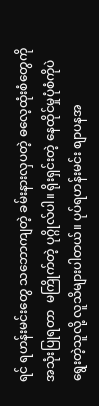ရင် ရဟန်းမင်းတွေ သဘောကျတဲ့ ခမ်းနားလှပတဲ့ ဓလေ့ထုံးစံတွေကို အသုံးပြုရတာ  မကြိုက်တဲ့ ပုဂ္ဂိုလ်ပါ။ ရိုးရှင်းတဲ့ နေထိုင်မှုပုံစံကိုပဲ ရွေးတဲ့သူလို့ လူသိများပါတယ်။ ပုပ်ရဟန်းမင်း စျာပနအ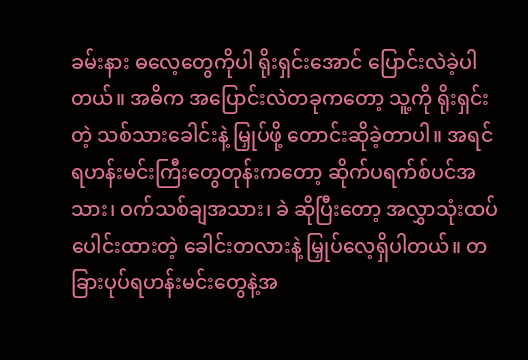ခမ်းနား ဓလေ့တွေကိုပါ ရိုးရှင်းအောင် ပြောင်းလဲခဲ့ပါတယ်။ အဓိက အပြောင်းလဲတခုကတော့ သူ့ကို ရိုးရှင်းတဲ့ သစ်သားခေါင်းနဲ့ မြှုပ်ဖို့ တောင်းဆိုခဲ့တာပါ။ အရင် ရဟန်းမင်းကြီးတွေတုန်းကတော့ ဆိုက်ပရက်စ်ပင်အသား၊ ဝက်သစ်ချအသား၊ ခဲ ဆိုပြီးတော့ အလွှာသုံးထပ် ပေါင်းထားတဲ့ ခေါင်းတလားနဲ့ မြှုပ်လေ့ရှိပါတယ်။ တခြားပုပ်ရဟန်းမင်းတွေနဲ့အ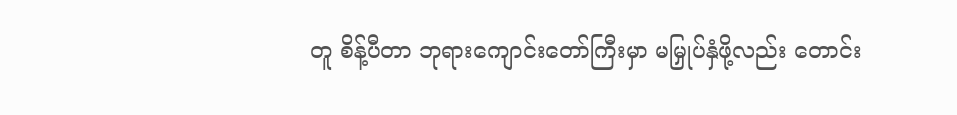တူ စိန့်ပီတာ ဘုရားကျောင်းတော်ကြီးမှာ မမြှုပ်နှံဖို့လည်း တောင်း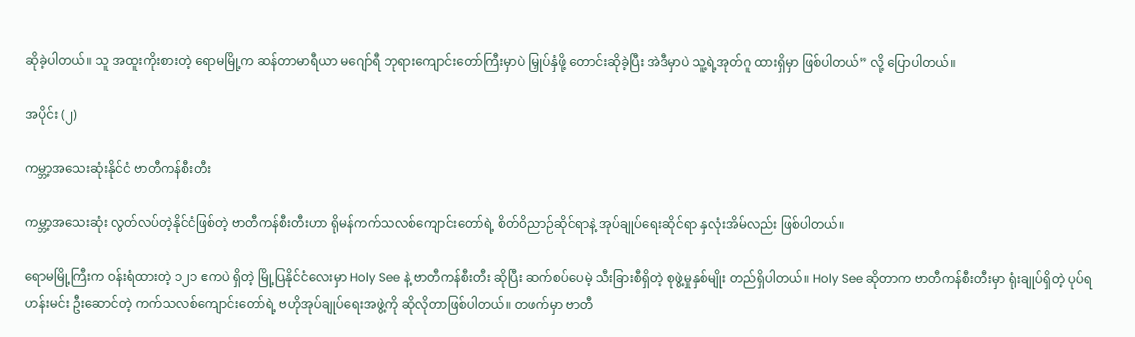ဆိုခဲ့ပါတယ်။ သူ အထူးကိုးစားတဲ့ ရောမမြို့က ဆန်တာမာရီယာ မဂျော်ရီ ဘုရားကျောင်းတော်ကြီးမှာပဲ မြှုပ်နှံဖို့ တောင်းဆိုခဲ့ပြီး အဲဒီမှာပဲ သူ့ရဲ့အုတ်ဂူ ထားရှိမှာ ဖြစ်ပါတယ်” လို့ ပြောပါတယ်။

အပိုင်း (၂)

ကမ္ဘာ့အသေးဆုံးနိုင်ငံ ဗာတီကန်စီးတီး

ကမ္ဘာ့အသေးဆုံး လွတ်လပ်တဲ့နိုင်ငံဖြစ်တဲ့ ဗာတီကန်စီးတီးဟာ ရိုမန်ကက်သလစ်ကျောင်းတော်ရဲ့ စိတ်ဝိညာဉ်ဆိုင်ရာနဲ့ အုပ်ချုပ်ရေးဆိုင်ရာ နှလုံးအိမ်လည်း ဖြစ်ပါတယ်။

ရောမမြို့ကြီးက ဝန်းရံထားတဲ့ ၁၂၁ ဧကပဲ ရှိတဲ့ မြို့ပြနိုင်ငံလေးမှာ Holy See နဲ့ ဗာတီကန်စီးတီး ဆိုပြီး ဆက်စပ်ပေမဲ့ သီးခြားစီရှိတဲ့ စုဖွဲ့မှုနှစ်မျိုး တည်ရှိပါတယ်။ Holy See ဆိုတာက ဗာတီကန်စီးတီးမှာ ရုံးချုပ်ရှိတဲ့ ပုပ်ရဟန်းမင်း ဦးဆောင်တဲ့ ကက်သလစ်ကျောင်းတော်ရဲ့ ဗဟိုအုပ်ချုပ်ရေးအဖွဲ့ကို ဆိုလိုတာဖြစ်ပါတယ်။ တဖက်မှာ ဗာတီ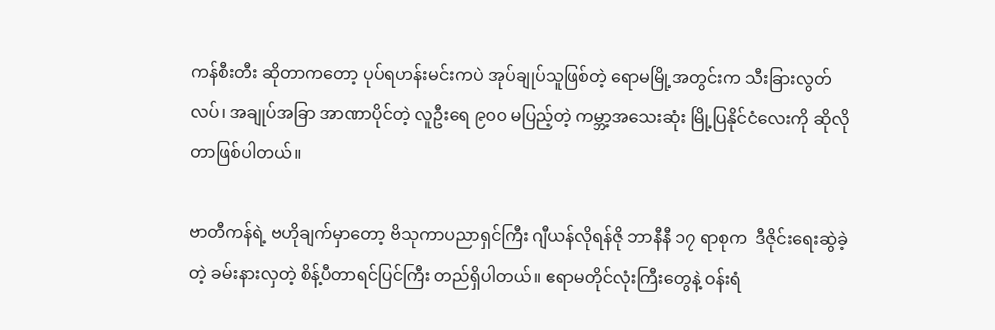ကန်စီးတီး ဆိုတာကတော့ ပုပ်ရဟန်းမင်းကပဲ အုပ်ချုပ်သူဖြစ်တဲ့ ရောမမြို့အတွင်းက သီးခြားလွတ်လပ်၊ အချုပ်အခြာ အာဏာပိုင်တဲ့ လူဦးရေ ၉၀၀ မပြည့်တဲ့ ကမ္ဘာ့အသေးဆုံး မြို့ပြနိုင်ငံလေးကို ဆိုလိုတာဖြစ်ပါတယ်။

ဗာတီကန်ရဲ့ ဗဟိုချက်မှာတော့ ဗိသုကာပညာရှင်ကြီး ဂျီယန်လိုရန်ဇို ဘာနီနီ ၁၇ ရာစုက  ဒီဇိုင်းရေးဆွဲခဲ့တဲ့ ခမ်းနားလှတဲ့ စိန့်ပီတာရင်ပြင်ကြီး တည်ရှိပါတယ်။ ဧရာမတိုင်လုံးကြီးတွေနဲ့ ဝန်းရံ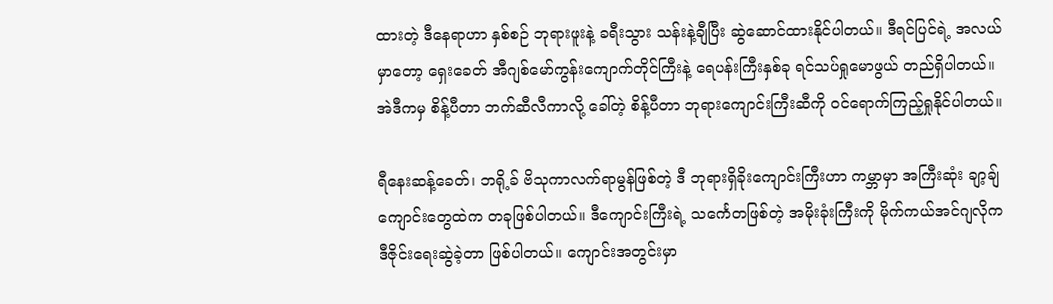ထားတဲ့ ဒီနေရာဟာ နှစ်စဉ် ဘုရားဖူးနဲ့ ခရီးသွား သန်းနဲ့ချီပြီး ဆွဲဆောင်ထားနိုင်ပါတယ်။ ဒီရင်ပြင်ရဲ့ အလယ်မှာတော့ ရှေးခေတ် အီဂျစ်မော်ကွန်းကျောက်တိုင်ကြီးနဲ့ ရေပန်းကြီးနှစ်ခု ရင်သပ်ရှုမောဖွယ် တည်ရှိပါတယ်။ အဲဒီကမှ စိန့်ပီတာ ဘက်ဆီလီကာလို့ ခေါ်တဲ့ စိန့်ပီတာ ဘုရားကျောင်းကြီးဆီကို ဝင်ရောက်ကြည့်ရှုနိုင်ပါတယ်။

ရီနေးဆန့်ခေတ်၊ ဘရို့ခ် ဗိသုကာလက်ရာမွန်ဖြစ်တဲ့ ဒီ ဘုရားရှိခိုးကျောင်းကြီးဟာ ကမ္ဘာမှာ အကြီးဆုံး ချာ့ချ်ကျောင်းတွေထဲက တခုဖြစ်ပါတယ်။ ဒီကျောင်းကြီးရဲ့ သင်္ကေတဖြစ်တဲ့ အမိုးခုံးကြီးကို မိုက်ကယ်အင်ဂျလိုက ဒီဇိုင်းရေးဆွဲခဲ့တာ ဖြစ်ပါတယ်။ ကျောင်းအတွင်းမှာ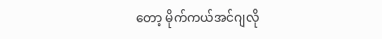တော့ မိုက်ကယ်အင်ဂျလို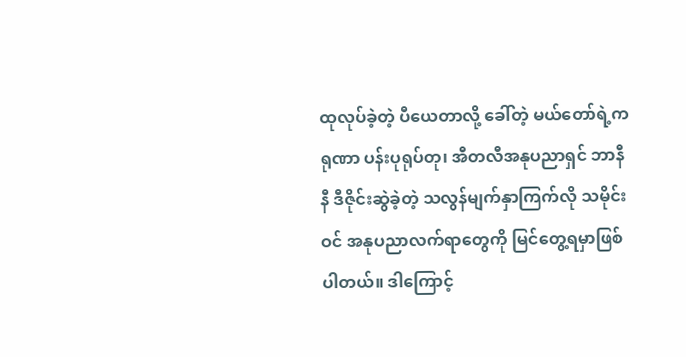ထုလုပ်ခဲ့တဲ့ ပီယေတာလို့ ခေါ်တဲ့ မယ်တော်ရဲ့ကရုဏာ ပန်းပုရုပ်တု၊ အီတလီအနုပညာရှင် ဘာနီနီ ဒီဇိုင်းဆွဲခဲ့တဲ့ သလွန်မျက်နှာကြက်လို သမိုင်းဝင် အနုပညာလက်ရာတွေကို မြင်တွေ့ရမှာဖြစ်ပါတယ်။ ဒါကြောင့်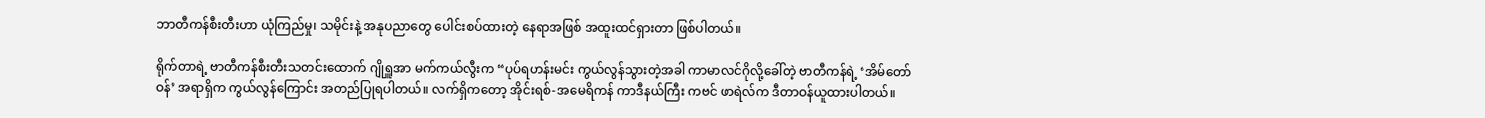ဘာတီကန်စီးတီးဟာ ယုံကြည်မှု၊ သမိုင်းနဲ့ အနုပညာတွေ ပေါင်းစပ်ထားတဲ့ နေရာအဖြစ် အထူးထင်ရှားတာ ဖြစ်ပါတယ်။

ရိုက်တာရဲ့ ဗာတီကန်စီးတီးသတင်းထောက် ဂျိုရှူအာ မက်ကယ်လွီးက “ပုပ်ရဟန်းမင်း ကွယ်လွန်သွားတဲ့အခါ ကာမာလင်ဂိုလို့ခေါ်တဲ့ ဗာတီကန်ရဲ့ ‘အိမ်တော်ဝန်’ အရာရှိက ကွယ်လွန်ကြောင်း အတည်ပြုရပါတယ်။ လက်ရှိကတော့ အိုင်းရစ်-အမေရိကန် ကာဒီနယ်ကြီး ကဗင် ဖာရဲလ်က ဒီတာဝန်ယူထားပါတယ်။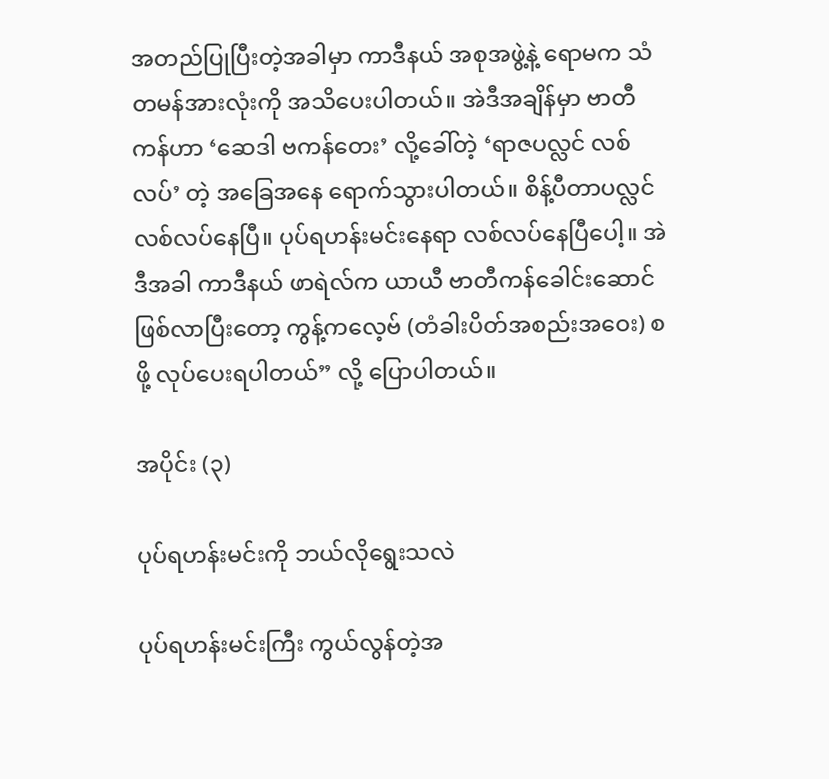အတည်ပြုပြီးတဲ့အခါမှာ ကာဒီနယ် အစုအဖွဲ့နဲ့ ရောမက သံတမန်အားလုံးကို အသိပေးပါတယ်။ အဲဒီအချိန်မှာ ဗာတီကန်ဟာ ‘ဆေဒါ ဗကန်တေး’ လို့ခေါ်တဲ့ ‘ရာဇပလ္လင် လစ်လပ်’ တဲ့ အခြေအနေ ရောက်သွားပါတယ်။ စိန့်ပီတာပလ္လင် လစ်လပ်နေပြီ။ ပုပ်ရဟန်းမင်းနေရာ လစ်လပ်နေပြီပေါ့။ အဲဒီအခါ ကာဒီနယ် ဖာရဲလ်က ယာယီ ဗာတီကန်ခေါင်းဆောင် ဖြစ်လာပြီးတော့ ကွန့်ကလေ့ဗ် (တံခါးပိတ်အစည်းအဝေး) စဖို့ လုပ်ပေးရပါတယ်” လို့ ပြောပါတယ်။

အပိုင်း (၃)

ပုပ်ရဟန်းမင်းကို ဘယ်လိုရွေးသလဲ

ပုပ်ရဟန်းမင်းကြီး ကွယ်လွန်တဲ့အ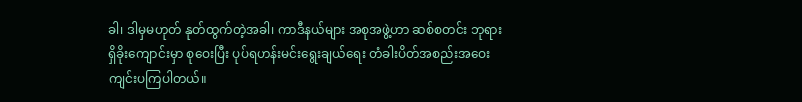ခါ၊ ဒါမှမဟုတ် နုတ်ထွက်တဲ့အခါ၊ ကာဒီနယ်များ အစုအဖွဲ့ဟာ ဆစ်စတင်း ဘုရားရှိခိုးကျောင်းမှာ စုဝေးပြီး ပုပ်ရဟန်းမင်းရွေးချယ်ရေး တံခါးပိတ်အစည်းအဝေး ကျင်းပကြပါတယ်။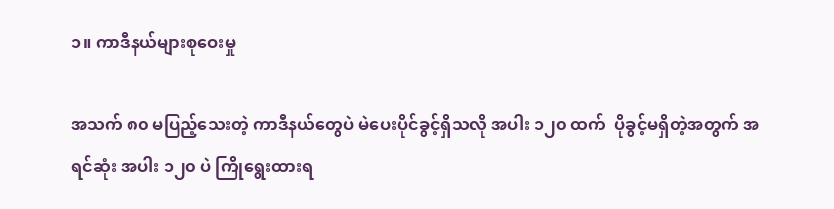၁။ ကာဒီနယ်များစုဝေးမှု

အသက် ၈၀ မပြည့်သေးတဲ့ ကာဒီနယ်တွေပဲ မဲပေးပိုင်ခွင့်ရှိသလို အပါး ၁၂၀ ထက်  ပိုခွင့်မရှိတဲ့အတွက် အရင်ဆုံး အပါး ၁၂၀ ပဲ ကြိုရွေးထားရ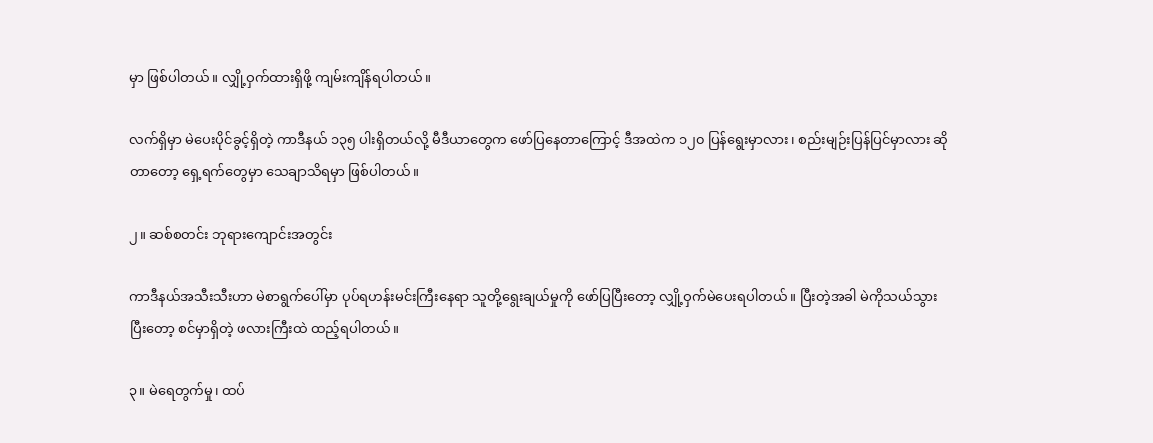မှာ ဖြစ်ပါတယ်။ လျှို့ဝှက်ထားရှိဖို့ ကျမ်းကျိန်ရပါတယ်။

လက်ရှိမှာ မဲပေးပိုင်ခွင့်ရှိတဲ့ ကာဒီနယ် ၁၃၅ ပါးရှိတယ်လို့ မီဒီယာတွေက ဖော်ပြနေတာကြောင့် ဒီအထဲက ၁၂၀ ပြန်ရွေးမှာလား၊ စည်းမျဉ်းပြန်ပြင်မှာလား ဆိုတာတော့ ရှေ့ရက်တွေမှာ သေချာသိရမှာ ဖြစ်ပါတယ်။

၂။ ဆစ်စတင်း ဘုရားကျောင်းအတွင်း

ကာဒီနယ်အသီးသီးဟာ မဲစာရွက်ပေါ်မှာ ပုပ်ရဟန်းမင်းကြီးနေရာ သူတို့ရွေးချယ်မှုကို ဖော်ပြပြီးတော့ လျှို့ဝှက်မဲပေးရပါတယ်။ ပြီးတဲ့အခါ မဲကိုသယ်သွားပြီးတော့ စင်မှာရှိတဲ့ ဖလားကြီးထဲ ထည့်ရပါတယ်။

၃။ မဲရေတွက်မှု၊ ထပ်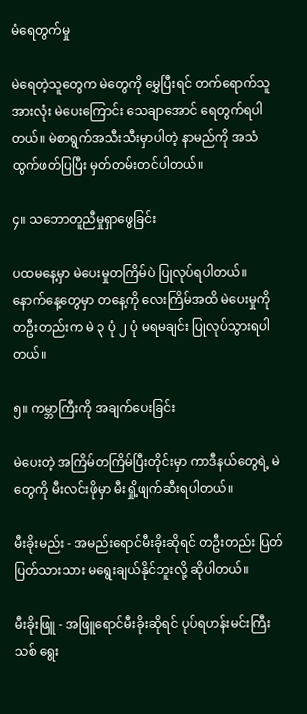မံရေတွက်မှု

မဲရေတဲ့သူတွေက မဲတွေကို မွှေပြီးရင် တက်ရောက်သူအားလုံး မဲပေးကြောင်း သေချာအောင် ရေတွက်ရပါတယ်။ မဲစာရွက်အသီးသီးမှာပါတဲ့ နာမည်ကို အသံထွက်ဖတ်ပြပြီး မှတ်တမ်းတင်ပါတယ်။

၄။ သဘောတူညီမှုရှာဖွေခြင်း

ပထမနေ့မှာ မဲပေးမှုတကြိမ်ပဲ ပြုလုပ်ရပါတယ်။ နောက်နေ့တွေမှာ တနေ့ကို လေးကြိမ်အထိ မဲပေးမှုကို တဦးတည်းက မဲ ၃ ပုံ ၂ ပုံ မရမချင်း ပြုလုပ်သွားရပါတယ်။

၅။ ကမ္ဘာကြီးကို အချက်ပေးခြင်း

မဲပေးတဲ့ အကြိမ်တကြိမ်ပြီးတိုင်းမှာ ကာဒီနယ်တွေရဲ့ မဲတွေကို မီးလင်းဖိုမှာ မီးရှို့ဖျက်ဆီးရပါတယ်။

မီးခိုးမည်း - အမည်းရောင်မီးခိုးဆိုရင် တဦးတည်း ပြတ်ပြတ်သားသား မရွေးချယ်နိုင်ဘူးလို့ ဆိုပါတယ်။

မီးခိုးဖြူ - အဖြူရောင်မီးခိုးဆိုရင် ပုပ်ရဟန်းမင်းကြီးသစ် ရွေး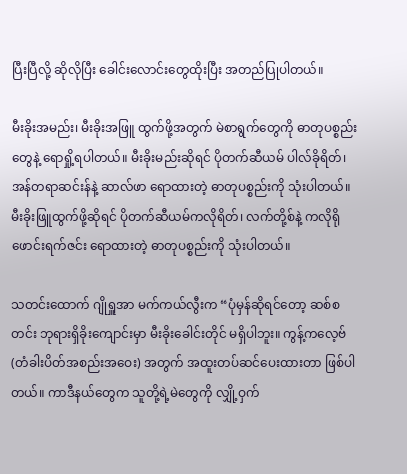ပြီးပြီလို့ ဆိုလိုပြီး ခေါင်းလောင်းတွေထိုးပြီး အတည်ပြုပါတယ်။

မီးခိုးအမည်း၊ မီးခိုးအဖြူ ထွက်ဖို့အတွက် မဲစာရွက်တွေကို ဓာတုပစ္စည်းတွေနဲ့ ရောရှို့ရပါတယ်။ မီးခိုးမည်းဆိုရင် ပိုတက်ဆီယမ် ပါလ်ခိုရိတ်၊ အန်တရာဆင်းန်နဲ့ ဆာလ်ဖာ ရောထားတဲ့ ဓာတုပစ္စည်းကို သုံးပါတယ်။ မီးခိုးဖြူထွက်ဖို့ဆိုရင် ပိုတက်ဆီယမ်ကလိုရိတ်၊ လက်တို့စ်နဲ့ ကလိုရိုဖောင်းရက်ဇင်း ရောထားတဲ့ ဓာတုပစ္စည်းကို သုံးပါတယ်။

သတင်းထောက် ဂျိုရှူအာ မက်ကယ်လွီးက “ပုံမှန်ဆိုရင်တော့ ဆစ်စတင်း ဘုရားရှိခိုးကျောင်းမှာ မီးခိုးခေါင်းတိုင် မရှိပါဘူး။ ကွန့်ကလေ့ဗ် (တံခါးပိတ်အစည်းအဝေး) အတွက် အထူးတပ်ဆင်ပေးထားတာ ဖြစ်ပါတယ်။ ကာဒီနယ်တွေက သူတို့ရဲ့မဲတွေကို လျှို့ဝှက်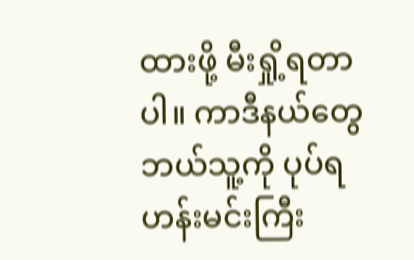ထားဖို့ မီးရှို့ရတာပါ။ ကာဒီနယ်တွေ ဘယ်သူ့ကို ပုပ်ရဟန်းမင်းကြီး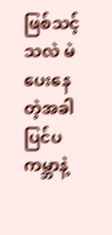ဖြစ်သင့်သလဲ မဲပေးနေတဲ့အခါ ပြင်ပကမ္ဘာနဲ့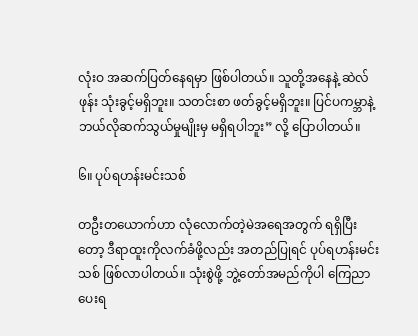လုံးဝ အဆက်ပြတ်နေရမှာ ဖြစ်ပါတယ်။ သူတို့အနေနဲ့ ဆဲလ်ဖုန်း သုံးခွင့်မရှိဘူး။ သတင်းစာ ဖတ်ခွင့်မရှိဘူး။ ပြင်ပကမ္ဘာနဲ့ ဘယ်လိုဆက်သွယ်မှုမျိုးမှ မရှိရပါဘူး” လို့ ပြောပါတယ်။

၆။ ပုပ်ရဟန်းမင်းသစ်

တဦးတယောက်ဟာ လုံလောက်တဲ့မဲအရေအတွက် ရရှိပြီးတော့ ဒီရာထူးကိုလက်ခံဖို့လည်း အတည်ပြုရင် ပုပ်ရဟန်းမင်းသစ် ဖြစ်လာပါတယ်။ သုံးစွဲဖို့ ဘွဲ့တော်အမည်ကိုပါ ကြေညာပေးရ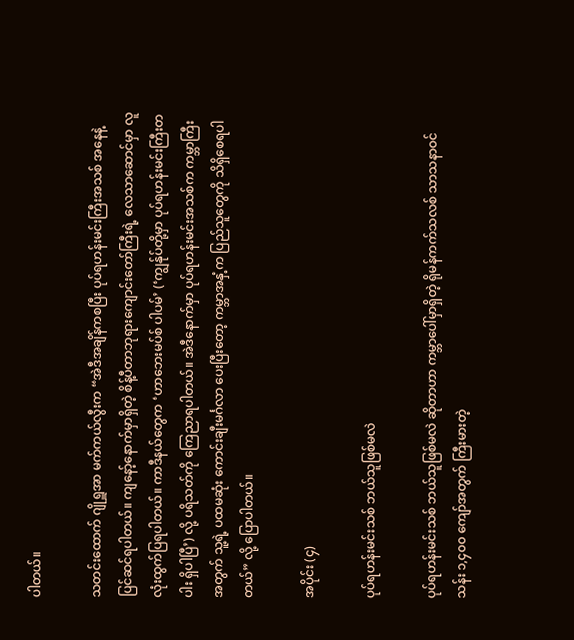ပါတယ်။

သတင်းထောက် ဂျိုရှူအာ မက်ကယ်လွီးက “အဲဒီအချိန်ကစပြီး ပုပ်ရဟန်းမင်းကြီးအသစ် အနေနဲ့ ပြင်ဆင်ရပါတယ်။ ကျနော့်နောက်မှာရှိတဲ့ စိန့်ပီတာဘုရားကျောင်းတော်ကြီးရဲ့ လေသာဆောင်မှာ လူလုံးထွက်ပြရပါတယ်။ ကာဒီနယ်တွေက ‘ဟာဘေးမပ်စ် ပါပမ်’ (‘ကျွန်ုပ်တို့မှာ ပုပ်ရဟန်းမင်းကြီးတပါး ရှိပါပြီ’) လို့ ပရိသတ်ကို ကြေညာရပါတယ်။ အဲဒီနောက်မှာ ပုပ်ရဟန်းမင်းအသစ်က ကမ္ဘာကြီးအတွက် သူ့ရဲ့ ပထမဆုံး ကောင်းချီးမင်္ဂလာ ပေးပြီးတော့ ကမ္ဘာအနှံ့က ပြည်သူတွေကို သိရှိစေရပါတယ်” လို့ ပြောပါတယ်။

အပိုင်း (၄)

ပုပ်ရဟန်းမင်းသစ် ဘယ်သူဖြစ်မလဲ

ပုပ်ရဟန်းမင်းသစ် ဘယ်သူဖြစ်မလဲ ဆိုတာဟာ ကမ္ဘာပေါ်မှာရှိတဲ့ ရိုမန်ကက်သလစ် သာသနာဝင် သန်း ၁,၄၀၀ ကျော်အတွက် ကြီးမားတဲ့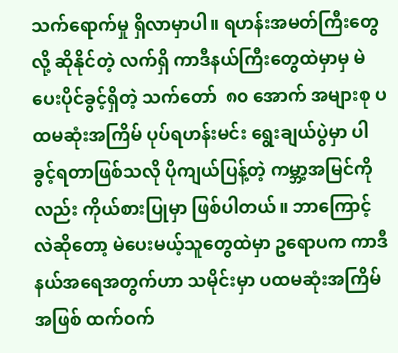သက်ရောက်မှု ရှိလာမှာပါ။ ရဟန်းအမတ်ကြီးတွေလို့ ဆိုနိုင်တဲ့ လက်ရှိ ကာဒီနယ်ကြီးတွေထဲမှာမှ မဲပေးပိုင်ခွင့်ရှိတဲ့ သက်တော်  ၈၀ အောက် အများစု ပထမဆုံးအကြိမ် ပုပ်ရဟန်းမင်း ရွေးချယ်ပွဲမှာ ပါခွင့်ရတာဖြစ်သလို ပိုကျယ်ပြန့်တဲ့ ကမ္ဘာ့အမြင်ကိုလည်း ကိုယ်စားပြုမှာ ဖြစ်ပါတယ်။ ဘာကြောင့်လဲဆိုတော့ မဲပေးမယ့်သူတွေထဲမှာ ဥရောပက ကာဒီနယ်အရေအတွက်ဟာ သမိုင်းမှာ ပထမဆုံးအကြိမ်အဖြစ် ထက်ဝက်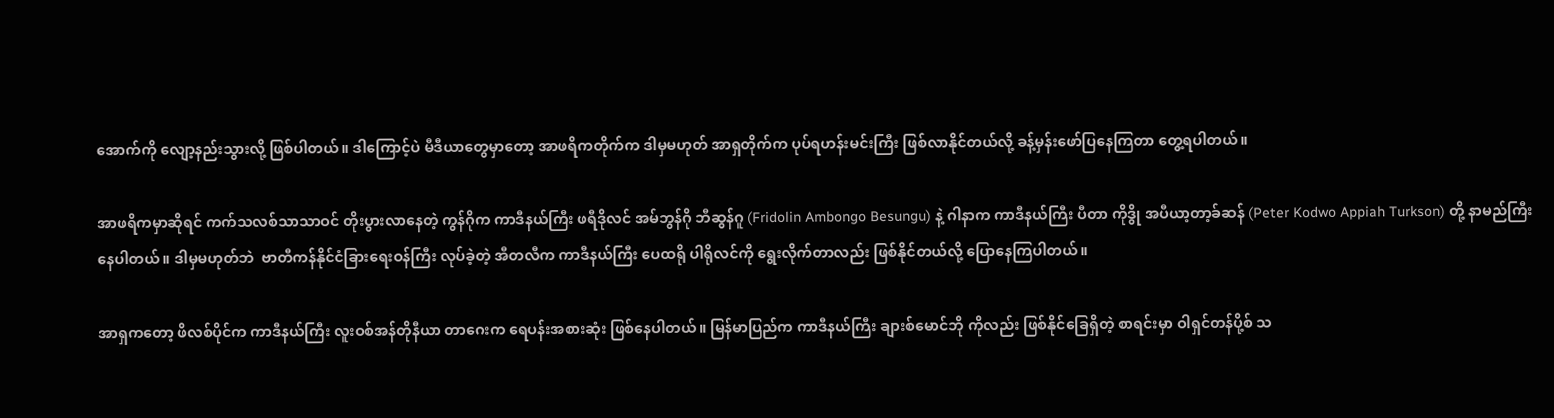အောက်ကို လျော့နည်းသွားလို့ ဖြစ်ပါတယ်။ ဒါကြောင့်ပဲ မီဒီယာတွေမှာတော့ အာဖရိကတိုက်က ဒါမှမဟုတ် အာရှတိုက်က ပုပ်ရဟန်းမင်းကြီး ဖြစ်လာနိုင်တယ်လို့ ခန့်မှန်းဖော်ပြနေကြတာ တွေ့ရပါတယ်။

အာဖရိကမှာဆိုရင် ကက်သလစ်သာသာဝင် တိုးပွားလာနေတဲ့ ကွန်ဂိုက ကာဒီနယ်ကြီး ဖရီဒိုလင် အမ်ဘွန်ဂို ဘီဆွန်ဂူ (Fridolin Ambongo Besungu) နဲ့ ဂါနာက ကာဒီနယ်ကြီး ပီတာ ကိုဒွို အပီယာ့တာ့ခ်ဆန် (Peter Kodwo Appiah Turkson) တို့ နာမည်ကြီးနေပါတယ်။ ဒါမှမဟုတ်ဘဲ  ဗာတီကန်နိုင်ငံခြားရေးဝန်ကြီး လုပ်ခဲ့တဲ့ အီတလီက ကာဒီနယ်ကြီး ပေထရို ပါရိုလင်ကို ရွေးလိုက်တာလည်း ဖြစ်နိုင်တယ်လို့ ပြောနေကြပါတယ်။

အာရှကတော့ ဖိလစ်ပိုင်က ကာဒီနယ်ကြီး လူးဝစ်အန်တိုနီယာ တာဂေးက ရေပန်းအစားဆုံး ဖြစ်နေပါတယ်။ မြန်မာပြည်က ကာဒီနယ်ကြီး ချားစ်မောင်ဘို ကိုလည်း ဖြစ်နိုင်ခြေရှိတဲ့ စာရင်းမှာ ဝါရှင်တန်ပို့စ် သ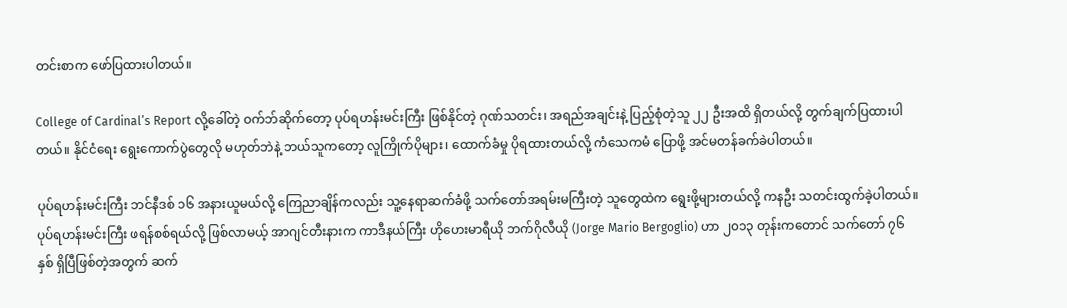တင်းစာက ဖော်ပြထားပါတယ်။

College of Cardinal’s Report လို့ခေါ်တဲ့ ဝက်ဘ်ဆိုက်တော့ ပုပ်ရဟန်းမင်းကြီး ဖြစ်နိုင်တဲ့ ဂုဏ်သတင်း၊ အရည်အချင်းနဲ့ ပြည့်စုံတဲ့သူ ၂၂ ဦးအထိ ရှိတယ်လို့ တွက်ချက်ပြထားပါတယ်။ နိုင်ငံရေး ရွေးကောက်ပွဲတွေလို မဟုတ်ဘဲနဲ့ ဘယ်သူကတော့ လူကြိုက်ပိုများ၊ ထောက်ခံမှု ပိုရထားတယ်လို့ ကံသေကမံ ပြောဖို့ အင်မတန်ခက်ခဲပါတယ်။

ပုပ်ရဟန်းမင်းကြီး ဘင်နီဒစ် ၁၆ အနားယူမယ်လို့ ကြေညာချိန်ကလည်း သူ့နေရာဆက်ခံဖို့ သက်တော်အရမ်းမကြီးတဲ့ သူတွေထဲက ရွေးဖို့များတယ်လို့ ကနဦး သတင်းထွက်ခဲ့ပါတယ်။ ပုပ်ရဟန်းမင်းကြီး ဖရန်စစ်ရယ်လို့ ဖြစ်လာမယ့် အာဂျင်တီးနားက ကာဒီနယ်ကြီး ဟိုဟေးမာရီယို ဘက်ဂိုလီယို (Jorge Mario Bergoglio) ဟာ ၂၀၁၃ တုန်းကတောင် သက်တော် ၇၆ နှစ် ရှိပြီဖြစ်တဲ့အတွက် ဆက်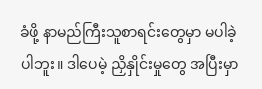ခံဖို့ နာမည်ကြီးသူစာရင်းတွေမှာ မပါခဲ့ပါဘူး။ ဒါပေမဲ့ ညှိနှိုင်းမှုတွေ အပြီးမှာ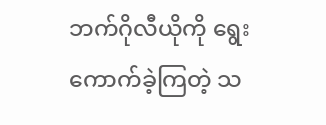ဘက်ဂိုလီယိုကို ရွေးကောက်ခဲ့ကြတဲ့ သ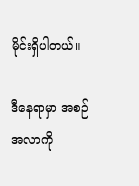မိုင်းရှိပါတယ်။

ဒီနေရာမှာ အစဉ်အလာကို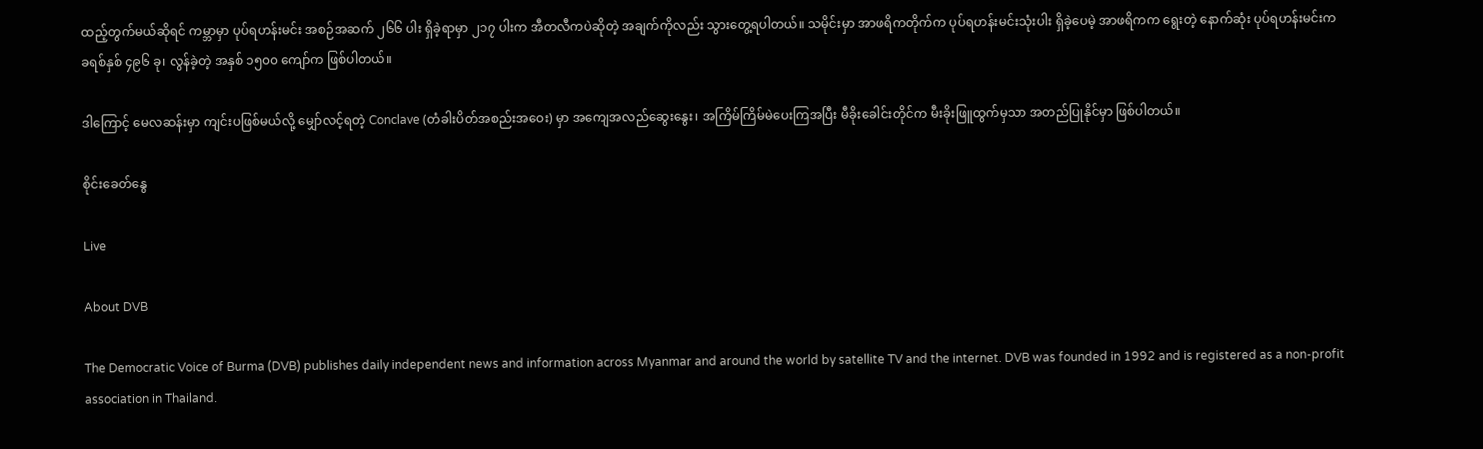ထည့်တွက်မယ်ဆိုရင် ကမ္ဘာမှာ ပုပ်ရဟန်းမင်း အစဉ်အဆက် ၂၆၆ ပါး ရှိခဲ့ရာမှာ ၂၁၇ ပါးက အီတလီကပဲဆိုတဲ့ အချက်ကိုလည်း သွားတွေ့ရပါတယ်။ သမိုင်းမှာ အာဖရိကတိုက်က ပုပ်ရဟန်းမင်းသုံးပါး ရှိခဲ့ပေမဲ့ အာဖရိကက ရွေးတဲ့ နောက်ဆုံး ပုပ်ရဟန်းမင်းက ခရစ်နှစ် ၄၉၆ ခု၊ လွန်ခဲ့တဲ့ အနှစ် ၁၅၀၀ ကျော်က ဖြစ်ပါတယ်။

ဒါကြောင့် မေလဆန်းမှာ ကျင်းပဖြစ်မယ်လို့ မျှော်လင့်ရတဲ့ Conclave (တံခါးပိတ်အစည်းအဝေး) မှာ အကျေအလည်ဆွေးနွေး၊ အကြိမ်ကြိမ်မဲပေးကြအပြီး မီခိုးခေါင်းတိုင်က မီးခိုးဖြူထွက်မှသာ အတည်ပြုနိုင်မှာ ဖြစ်ပါတယ်။

စိုင်းခေတ်နွေ

Live

About DVB

The Democratic Voice of Burma (DVB) publishes daily independent news and information across Myanmar and around the world by satellite TV and the internet. DVB was founded in 1992 and is registered as a non-profit association in Thailand.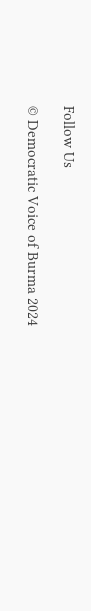Follow Us

© Democratic Voice of Burma 2024